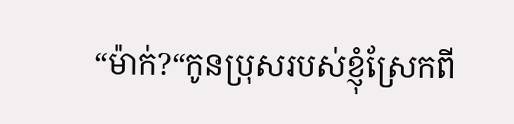“ម៉ាក់?“កូនប្រុសរបស់ខ្ញុំស្រែកពី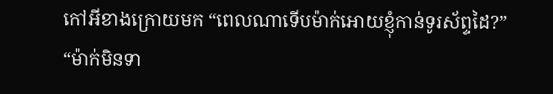កៅអីខាងក្រោយមក “ពេលណាទើបម៉ាក់អោយខ្ញុំកាន់ទូរស័ព្ទដៃ?”
“ម៉ាក់មិនទា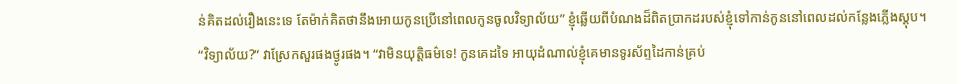ន់គិតដល់រឿងនេះទេ តែម៉ាក់គិតថានឹងអោយកូនប្រើនៅពេលកូនចូលវិទ្យាល័យ” ខ្ញុំឆ្លើយពីបំណងដ៏ពិតបា្រកដរបស់ខ្ញុំទៅកាន់កូននៅពេលដល់កន្លែងភ្លើងស្តុប។
“វិទ្យាល័យ?” វាស្រែកសួរផងថ្ងូរផង។ “វាមិនយុតិ្តធម៌ទេ! កូនគេដទៃ អាយុដំណាល់ខ្ញុំគេមានទូរស័ព្ទដៃកាន់គ្រប់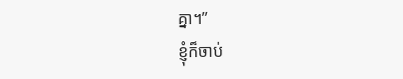គ្នា។”
ខ្ញុំក៏ចាប់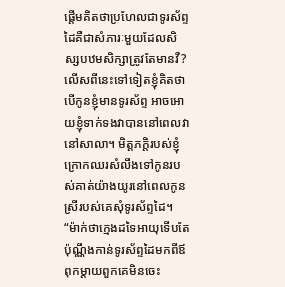ផ្តើមគិតថាប្រហែលជាទូរស័ព្ទដៃគឺជាសំភារៈមួយដែលសិស្សបឋមសិក្សាត្រូវតែមានវឺ? លើសពីនេះទៅទៀតខ្ញុំគិតថាបើកូនខ្ញុំមានទូរស័ព្ទ អាចអោយខ្ញុំទាក់ទងវាបាននៅពេលវានៅសាលា។ មិត្តភក្តិរបស់ខ្ញុំក្រោកឈរសំលឹងទៅកូនរបស់គាត់យ៉ាងយូរនៅពេលកូនស្រីរបស់គេសុំទូរស័ព្ទដៃ។
“ម៉ាក់ថាក្មេងដទៃអាយុទើបតែប៉ុណ្ណឹងកាន់ទូរស័ព្ទដៃមកពីឪពុកម្តាយពួកគេមិនចេះ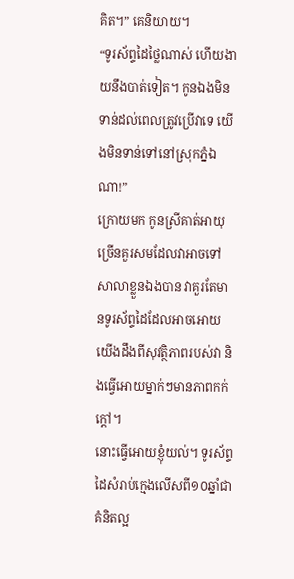គិត។” គេនិយាយ។
“ទូរស័ព្ទដៃថ្លៃណាស់ ហើយងាយនឹងបាត់ទៀត។ កូនឯងមិនទាន់ដល់ពេលត្រូវប្រើវាទេ យើងមិនទាន់ទៅនៅស្រុកភ្នំឯណា!”
ក្រោយមក កូនស្រីគាត់អាយុច្រើនគួរសមដែលវាអាចទៅសាលាខ្លួនឯងបាន វាគួរតែមានទូរស័ព្ទដៃដែលអាចអោយយើងដឹងពីសុវត្ថិភាពរបស់វា និងធ្វើអោយម្នាក់ៗមានភាពកក់ក្តៅ។
នោះធ្វើអោយខ្ញុំយល់។ ទូរស័ព្ទដៃសំរាប់ក្មេងលើសពី១០ឆ្នាំជាគំនិតល្អ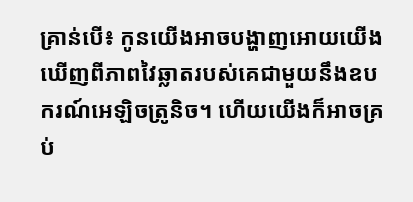គ្រាន់បើ៖ កូនយើងអាចបង្ហាញអោយយើងឃើញពីភាពវៃឆ្លាតរបស់គេជាមួយនឹងឧបករណ៍អេឡិចត្រូនិច។ ហើយយើងក៏អាចគ្រប់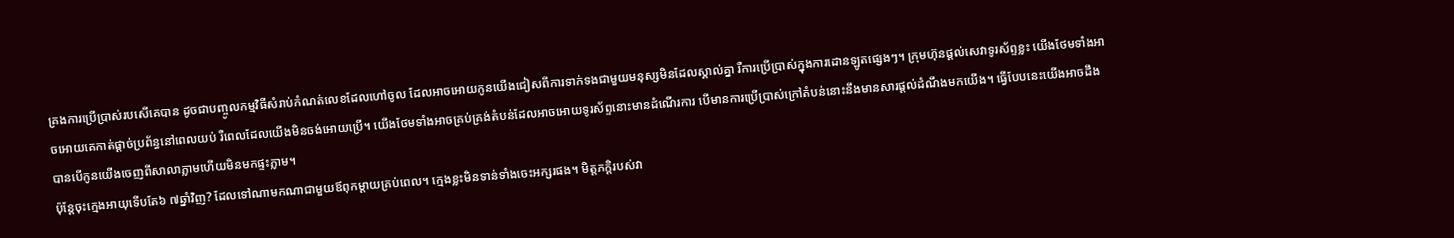គ្រងការប្រើប្រាស់របសើគេបាន ដូចជាបញ្ចូលកម្មវិធីសំរាប់កំណត់លេខដែលហៅចូល ដែលអាចអោយកូនយើងជៀសពីការទាក់ទងជាមួយមនុស្សមិនដែលស្គាល់គ្នា រឺការប្រើប្រាស់ក្នុងការដោនឡូតផ្សេងៗ។ ក្រុមហ៊ុនផ្តល់សេវាទូរស័ព្ទខ្លះ យើងថែមទាំងអាចអោយគេកាត់ផ្តាច់ប្រព័ន្ធនៅពេលយប់ រឺពេលដែលយើងមិនចង់អោយប្រើ។ យើងថែមទាំងអាចគ្រប់គ្រង់តំបន់ដែលអាចអោយទូរស័ព្ទនោះមានដំណើរការ បើមានការប្រើប្រាស់ក្រៅតំបន់នោះនឹងមានសារផ្តល់ដំណឹងមកយើង។ ធ្វើបែបនេះយើងអាចដឹងបានបើកូនយើងចេញពីសាលាភ្លាមហើយមិនមកផ្ទះភ្លាម។
ប៉ុន្តែចុះក្មេងអាយុទើបតែ៦ ៧ឆ្នាំវិញ? ដែលទៅណាមកណាជាមួយឪពុកម្តាយគ្រប់ពេល។ ក្មេងខ្លះមិនទាន់ទាំងចេះអក្សរផង។ មិត្តភក្តិរបស់វា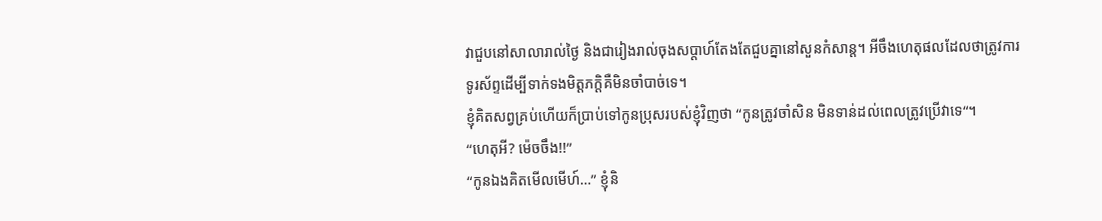វាជួបនៅសាលារាល់ថ្ងៃ និងជារៀងរាល់ចុងសប្តាហ៍តែងតែជួបគ្នានៅសួនកំសាន្ត។ អីចឹងហេតុផលដែលថាត្រូវការ ទូរស័ព្ទដើម្បីទាក់ទងមិត្តភក្តិគឺមិនចាំបាច់ទេ។
ខ្ញុំគិតសព្វគ្រប់ហើយក៏ប្រាប់ទៅកូនប្រុសរបស់ខ្ញុំវិញថា “កូនត្រូវចាំសិន មិនទាន់ដល់ពេលត្រូវប្រើវាទេ“។
“ហេតុអី? ម៉េចចឹង!!”
“កូនឯងគិតមើលមើហ៍…” ខ្ញុំនិ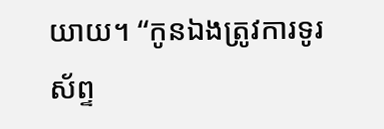យាយ។ “កូនឯងត្រូវការទូរស័ព្ទ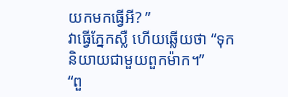យកមកធ្វើអី? ”
វាធ្វើភ្នែកស្លឺ ហើយឆ្លើយថា “ទុកនិយាយជាមួយពួកម៉ាក។”
“ពួ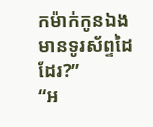កម៉ាក់កូនឯងមានទូរស័ព្ទដៃដែរ?”
“អ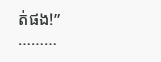ត់ផង!”
………